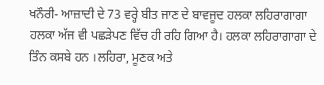ਖਨੌਰੀ- ਆਜ਼ਾਦੀ ਦੇ 73 ਵਰ੍ਹੇ ਬੀਤ ਜਾਣ ਦੇ ਬਾਵਜੂਦ ਹਲਕਾ ਲਹਿਰਾਗਾਗਾ ਹਲਕਾ ਅੱਜ ਵੀ ਪਛੜੇਪਣ ਵਿੱਚ ਹੀ ਰਹਿ ਗਿਆ ਹੈ। ਹਲਕਾ ਲਹਿਰਾਗਾਗਾ ਦੇ ਤਿੰਨ ਕਸਬੇ ਹਨ ।ਲਹਿਰਾ, ਮੂਣਕ ਅਤੇ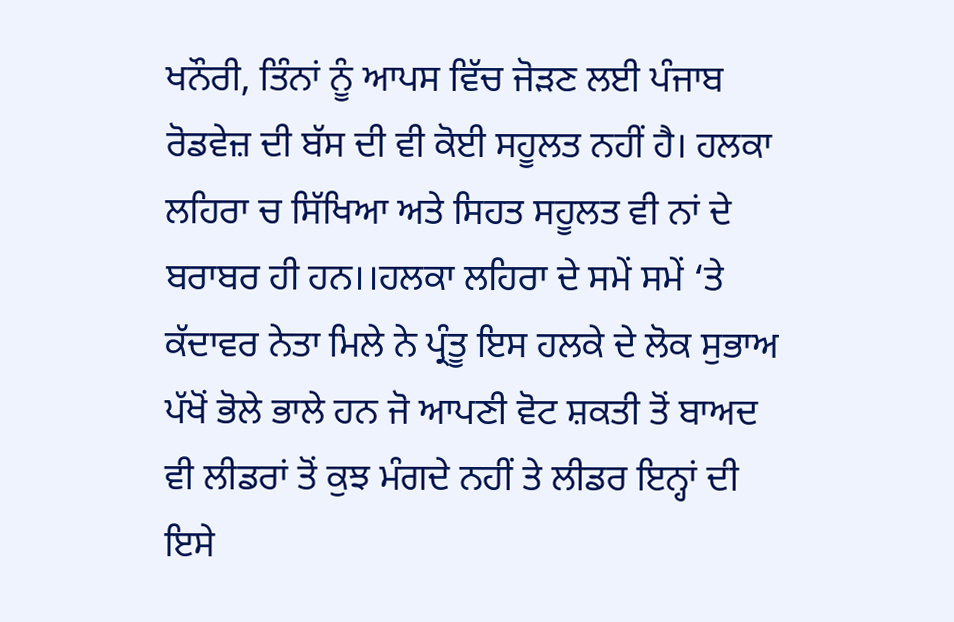ਖਨੌਰੀ, ਤਿੰਨਾਂ ਨੂੰ ਆਪਸ ਵਿੱਚ ਜੋੜਣ ਲਈ ਪੰਜਾਬ ਰੋਡਵੇਜ਼ ਦੀ ਬੱਸ ਦੀ ਵੀ ਕੋਈ ਸਹੂਲਤ ਨਹੀਂ ਹੈ। ਹਲਕਾ ਲਹਿਰਾ ਚ ਸਿੱਖਿਆ ਅਤੇ ਸਿਹਤ ਸਹੂਲਤ ਵੀ ਨਾਂ ਦੇ ਬਰਾਬਰ ਹੀ ਹਨ।।ਹਲਕਾ ਲਹਿਰਾ ਦੇ ਸਮੇਂ ਸਮੇਂ ‘ਤੇ ਕੱਦਾਵਰ ਨੇਤਾ ਮਿਲੇ ਨੇ ਪ੍ਰੰਤੂ ਇਸ ਹਲਕੇ ਦੇ ਲੋਕ ਸੁਭਾਅ ਪੱਖੋਂ ਭੋਲੇ ਭਾਲੇ ਹਨ ਜੋ ਆਪਣੀ ਵੋਟ ਸ਼ਕਤੀ ਤੋਂ ਬਾਅਦ ਵੀ ਲੀਡਰਾਂ ਤੋਂ ਕੁਝ ਮੰਗਦੇ ਨਹੀਂ ਤੇ ਲੀਡਰ ਇਨ੍ਹਾਂ ਦੀ ਇਸੇ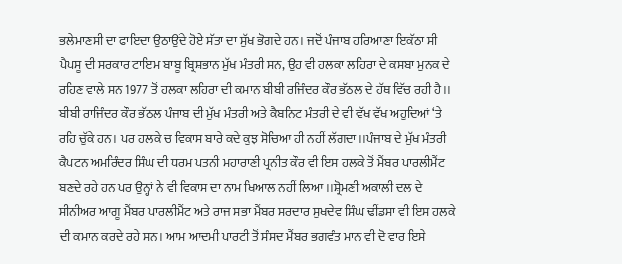ਭਲੇਮਾਣਸੀ ਦਾ ਫਾਇਦਾ ਉਠਾਉਂਦੇ ਹੋਏ ਸੱਤਾ ਦਾ ਸੁੱਖ ਭੋਗਦੇ ਹਨ। ਜਦੋਂ ਪੰਜਾਬ ਹਰਿਆਣਾ ਇਕੱਠਾ ਸੀ ਪੈਪਸੂ ਦੀ ਸਰਕਾਰ ਟਾਇਮ ਬਾਬੂ ਬ੍ਰਿਸ਼ਭਾਨ ਮੁੱਖ ਮੰਤਰੀ ਸਨ, ਉਹ ਵੀ ਹਲਕਾ ਲਹਿਰਾ ਦੇ ਕਸਬਾ ਮੁਨਕ ਦੇ ਰਹਿਣ ਵਾਲੇ ਸਨ 1977 ਤੋਂ ਹਲਕਾ ਲਹਿਰਾ ਦੀ ਕਮਾਨ ਬੀਬੀ ਰਜਿੰਦਰ ਕੌਰ ਭੱਠਲ ਦੇ ਹੱਥ ਵਿੱਚ ਰਹੀ ਹੈ।। ਬੀਬੀ ਰਾਜਿੰਦਰ ਕੌਰ ਭੱਠਲ ਪੰਜਾਬ ਦੀ ਮੁੱਖ ਮੰਤਰੀ ਅਤੇ ਕੈਬਨਿਟ ਮੰਤਰੀ ਦੇ ਵੀ ਵੱਖ ਵੱਖ ਅਹੁਦਿਆਂ ‘ਤੇ ਰਹਿ ਚੁੱਕੇ ਹਨ। ਪਰ ਹਲਕੇ ਚ ਵਿਕਾਸ ਬਾਰੇ ਕਦੇ ਕੁਝ ਸੋਚਿਆ ਹੀ ਨਹੀਂ ਲੱਗਦਾ।।ਪੰਜਾਬ ਦੇ ਮੁੱਖ ਮੰਤਰੀ ਕੈਪਟਨ ਅਮਰਿੰਦਰ ਸਿੰਘ ਦੀ ਧਰਮ ਪਤਨੀ ਮਹਾਰਾਣੀ ਪ੍ਰਨੀਤ ਕੌਰ ਵੀ ਇਸ ਹਲਕੇ ਤੋਂ ਮੈਂਬਰ ਪਾਰਲੀਮੈਂਟ ਬਣਦੇ ਰਹੇ ਹਨ ਪਰ ਉਨ੍ਹਾਂ ਨੇ ਵੀ ਵਿਕਾਸ ਦਾ ਨਾਮ ਖਿਆਲ ਨਹੀਂ ਲਿਆ।।ਸ਼੍ਰੋਮਣੀ ਅਕਾਲੀ ਦਲ ਦੇ ਸੀਨੀਅਰ ਆਗੂ ਮੈਂਬਰ ਪਾਰਲੀਮੈਂਟ ਅਤੇ ਰਾਜ ਸਭਾ ਮੈਂਬਰ ਸਰਦਾਰ ਸੁਖਦੇਵ ਸਿੰਘ ਢੀਂਡਸਾ ਵੀ ਇਸ ਹਲਕੇ ਦੀ ਕਮਾਨ ਕਰਦੇ ਰਹੇ ਸਨ। ਆਮ ਆਦਮੀ ਪਾਰਟੀ ਤੋਂ ਸੰਸਦ ਮੈਂਬਰ ਭਗਵੰਤ ਮਾਨ ਵੀ ਦੋ ਵਾਰ ਇਸੇ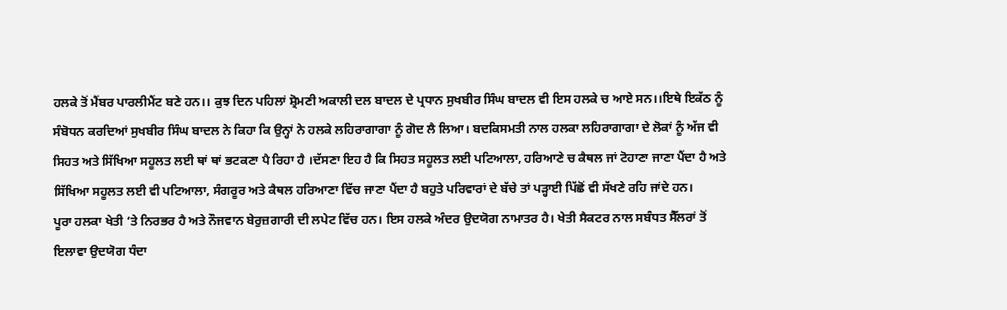ਹਲਕੇ ਤੋਂ ਮੈਂਬਰ ਪਾਰਲੀਮੈਂਟ ਬਣੇ ਹਨ।। ਕੁਝ ਦਿਨ ਪਹਿਲਾਂ ਸ਼੍ਰੋਮਣੀ ਅਕਾਲੀ ਦਲ ਬਾਦਲ ਦੇ ਪ੍ਰਧਾਨ ਸੁਖਬੀਰ ਸਿੰਘ ਬਾਦਲ ਵੀ ਇਸ ਹਲਕੇ ਚ ਆਏ ਸਨ।।ਇਥੇ ਇਕੱਠ ਨੂੰ ਸੰਬੋਧਨ ਕਰਦਿਆਂ ਸੁਖਬੀਰ ਸਿੰਘ ਬਾਦਲ ਨੇ ਕਿਹਾ ਕਿ ਉਨ੍ਹਾਂ ਨੇ ਹਲਕੇ ਲਹਿਰਾਗਾਗਾ ਨੂੰ ਗੋਦ ਲੈ ਲਿਆ। ਬਦਕਿਸਮਤੀ ਨਾਲ ਹਲਕਾ ਲਹਿਰਾਗਾਗਾ ਦੇ ਲੋਕਾਂ ਨੂੰ ਅੱਜ ਵੀ ਸਿਹਤ ਅਤੇ ਸਿੱਖਿਆ ਸਹੂਲਤ ਲਈ ਥਾਂ ਥਾਂ ਭਟਕਣਾ ਪੈ ਰਿਹਾ ਹੈ ।ਦੱਸਣਾ ਇਹ ਹੈ ਕਿ ਸਿਹਤ ਸਹੂਲਤ ਲਈ ਪਟਿਆਲਾ, ਹਰਿਆਣੇ ਚ ਕੈਥਲ ਜਾਂ ਟੋਹਾਣਾ ਜਾਣਾ ਪੈਂਦਾ ਹੈ ਅਤੇ ਸਿੱਖਿਆ ਸਹੂਲਤ ਲਈ ਵੀ ਪਟਿਆਲਾ, ਸੰਗਰੂਰ ਅਤੇ ਕੈਥਲ ਹਰਿਆਣਾ ਵਿੱਚ ਜਾਣਾ ਪੈਂਦਾ ਹੈ ਬਹੁਤੇ ਪਰਿਵਾਰਾਂ ਦੇ ਬੱਚੇ ਤਾਂ ਪੜ੍ਹਾਈ ਪਿੱਛੋਂ ਵੀ ਸੱਖਣੇ ਰਹਿ ਜਾਂਦੇ ਹਨ।
ਪੂਰਾ ਹਲਕਾ ਖੇਤੀ ‘ਤੇ ਨਿਰਭਰ ਹੈ ਅਤੇ ਨੌਜਵਾਨ ਬੇਰੁਜ਼ਗਾਰੀ ਦੀ ਲਪੇਟ ਵਿੱਚ ਹਨ। ਇਸ ਹਲਕੇ ਅੰਦਰ ਉਦਯੋਗ ਨਾਮਾਤਰ ਹੈ। ਖੇਤੀ ਸੈਕਟਰ ਨਾਲ ਸਬੰਧਤ ਸੈੱਲਰਾਂ ਤੋਂ ਇਲਾਵਾ ਉਦਯੋਗ ਧੰਦਾ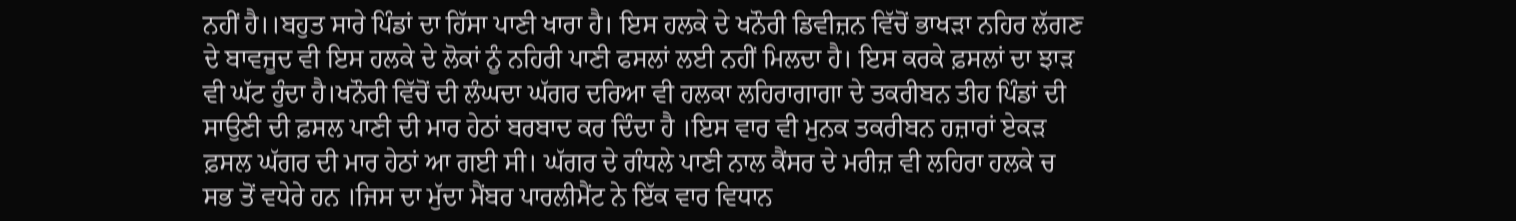ਨਹੀਂ ਹੈ।।ਬਹੁਤ ਸਾਰੇ ਪਿੰਡਾਂ ਦਾ ਹਿੱਸਾ ਪਾਣੀ ਖਾਰਾ ਹੈ। ਇਸ ਹਲਕੇ ਦੇ ਖਨੌਰੀ ਡਿਵੀਜ਼ਨ ਵਿੱਚੋਂ ਭਾਖੜਾ ਨਹਿਰ ਲੱਗਣ ਦੇ ਬਾਵਜੂਦ ਵੀ ਇਸ ਹਲਕੇ ਦੇ ਲੋਕਾਂ ਨੂੰ ਨਹਿਰੀ ਪਾਣੀ ਫਸਲਾਂ ਲਈ ਨਹੀਂ ਮਿਲਦਾ ਹੈ। ਇਸ ਕਰਕੇ ਫ਼ਸਲਾਂ ਦਾ ਝਾੜ ਵੀ ਘੱਟ ਹੁੰਦਾ ਹੈ।ਖਨੌਰੀ ਵਿੱਚੋਂ ਦੀ ਲੰਘਦਾ ਘੱਗਰ ਦਰਿਆ ਵੀ ਹਲਕਾ ਲਹਿਰਾਗਾਗਾ ਦੇ ਤਕਰੀਬਨ ਤੀਹ ਪਿੰਡਾਂ ਦੀ ਸਾਉਣੀ ਦੀ ਫ਼ਸਲ ਪਾਣੀ ਦੀ ਮਾਰ ਹੇਠਾਂ ਬਰਬਾਦ ਕਰ ਦਿੰਦਾ ਹੈ ।ਇਸ ਵਾਰ ਵੀ ਮੁਨਕ ਤਕਰੀਬਨ ਹਜ਼ਾਰਾਂ ਏਕੜ ਫ਼ਸਲ ਘੱਗਰ ਦੀ ਮਾਰ ਹੇਠਾਂ ਆ ਗਈ ਸੀ। ਘੱਗਰ ਦੇ ਗੰਧਲੇ ਪਾਣੀ ਨਾਲ ਕੈਂਸਰ ਦੇ ਮਰੀਜ਼ ਵੀ ਲਹਿਰਾ ਹਲਕੇ ਚ ਸਭ ਤੋਂ ਵਧੇਰੇ ਹਨ ।ਜਿਸ ਦਾ ਮੁੱਦਾ ਮੈਂਬਰ ਪਾਰਲੀਮੈਂਟ ਨੇ ਇੱਕ ਵਾਰ ਵਿਧਾਨ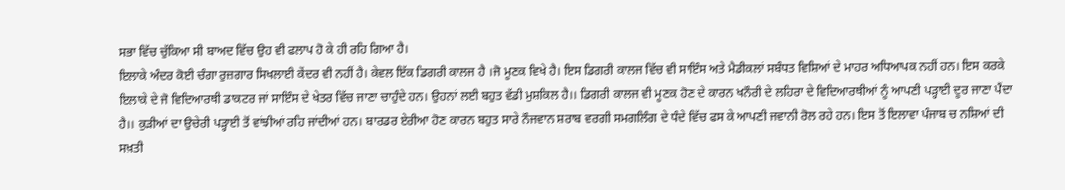ਸਭਾ ਵਿੱਚ ਚੁੱਕਿਆ ਸੀ ਬਾਅਦ ਵਿੱਚ ਉਹ ਵੀ ਫਲਾਪ ਹੋ ਕੇ ਹੀ ਰਹਿ ਗਿਆ ਹੈ।
ਇਲਾਕੇ ਅੰਦਰ ਕੋਈ ਚੰਗਾ ਰੁਜ਼ਗਾਰ ਸਿਖਲਾਈ ਕੇਂਦਰ ਵੀ ਨਹੀਂ ਹੈ। ਕੇਵਲ ਇੱਕ ਡਿਗਰੀ ਕਾਲਜ ਹੈ ।ਜੋ ਮੂਣਕ ਵਿਖੇ ਹੈ। ਇਸ ਡਿਗਰੀ ਕਾਲਜ ਵਿੱਚ ਵੀ ਸਾਇੰਸ ਅਤੇ ਮੈਡੀਕਲਾਂ ਸਬੰਧਤ ਵਿਸ਼ਿਆਂ ਦੇ ਮਾਹਰ ਅਧਿਆਪਕ ਨਹੀਂ ਹਨ। ਇਸ ਕਰਕੇ ਇਲਾਕੇ ਦੇ ਜੋ ਵਿਦਿਆਰਥੀ ਡਾਕਟਰ ਜਾਂ ਸਾਇੰਸ ਦੇ ਖੇਤਰ ਵਿੱਚ ਜਾਣਾ ਚਾਹੁੰਦੇ ਹਨ। ਉਹਨਾਂ ਲਈ ਬਹੁਤ ਵੱਡੀ ਮੁਸ਼ਕਿਲ ਹੈ।। ਡਿਗਰੀ ਕਾਲਜ ਵੀ ਮੂਣਕ ਹੋਣ ਦੇ ਕਾਰਨ ਖਨੌਰੀ ਦੇ ਲਹਿਰਾ ਦੇ ਵਿਦਿਆਰਥੀਆਂ ਨੂੰ ਆਪਣੀ ਪੜ੍ਹਾਈ ਦੂਰ ਜਾਣਾ ਪੈਂਦਾ ਹੈ।। ਕੁੜੀਆਂ ਦਾ ਉਚੇਰੀ ਪੜ੍ਹਾਈ ਤੋਂ ਵਾਂਝੀਆਂ ਰਹਿ ਜਾਂਦੀਆਂ ਹਨ। ਬਾਰਡਰ ਏਰੀਆ ਹੋਣ ਕਾਰਨ ਬਹੁਤ ਸਾਰੇ ਨੌਜਵਾਨ ਸ਼ਰਾਬ ਵਰਗੀ ਸਮਗਲਿੰਗ ਦੇ ਧੰਦੇ ਵਿੱਚ ਫਸ ਕੇ ਆਪਣੀ ਜਵਾਨੀ ਰੋਲ ਰਹੇ ਹਨ। ਇਸ ਤੋਂ ਇਲਾਵਾ ਪੰਜਾਬ ਚ ਨਸ਼ਿਆਂ ਦੀ ਸਖ਼ਤੀ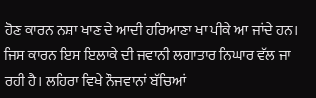ਹੋਣ ਕਾਰਨ ਨਸ਼ਾ ਖਾਣ ਦੇ ਆਦੀ ਹਰਿਆਣਾ ਖਾ ਪੀਕੇ ਆ ਜਾਂਦੇ ਹਨ। ਜਿਸ ਕਾਰਨ ਇਸ ਇਲਾਕੇ ਦੀ ਜਵਾਨੀ ਲਗਾਤਾਰ ਨਿਘਾਰ ਵੱਲ ਜਾ ਰਹੀ ਹੈ। ਲਹਿਰਾ ਵਿਖੇ ਨੌਜਵਾਨਾਂ ਬੱਚਿਆਂ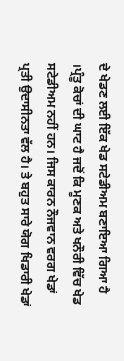ਦੇ ਖੇਡਣ ਲਈ ਇੱਕ ਖੇਡ ਸਟੇਡੀਅਮ ਬਣਾਇਆ ਗਿਆ ਹੈ ।ਪ੍ਰੰਤੂ ਕੋਚਾਂ ਦੀ ਘਾਟ ਹੈ ਜਦੋਂ ਕਿ ਮੂਣਕ ਅਤੇ ਖਨੌਰੀ ਵਿੱਚ ਖੇਡ ਸਟੇਡੀਅਮ ਨਹੀਂ ਹਨ। ਜਿਸ ਕਾਰਨ ਨੌਜਵਾਨ ਵਰਗ ਖੇਡਾਂ ਪ੍ਰਤੀ ਉਦਾਸੀਨਤਾ ਵੱਲ ਹੈ। ਤੇ ਬਹੁਤ ਸਾਰੇ ਯੋਗ ਖਿਡਾਰੀ ਖੇਡਾਂ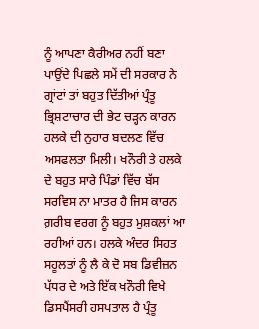ਨੂੰ ਆਪਣਾ ਕੈਰੀਅਰ ਨਹੀਂ ਬਣਾ ਪਾਉਂਦੇ ਪਿਛਲੇ ਸਮੇਂ ਦੀ ਸਰਕਾਰ ਨੇ ਗ੍ਰਾਂਟਾਂ ਤਾਂ ਬਹੁਤ ਦਿੱਤੀਆਂ ਪ੍ਰੰਤੂ ਭ੍ਰਿਸ਼ਟਾਚਾਰ ਦੀ ਭੇਟ ਚੜ੍ਹਨ ਕਾਰਨ ਹਲਕੇ ਦੀ ਨੁਹਾਰ ਬਦਲਣ ਵਿੱਚ ਅਸਫਲਤਾ ਮਿਲੀ। ਖਨੌਰੀ ਤੇ ਹਲਕੇ ਦੇ ਬਹੁਤ ਸਾਰੇ ਪਿੰਡਾਂ ਵਿੱਚ ਬੱਸ ਸਰਵਿਸ ਨਾ ਮਾਤਰ ਹੈ ਜਿਸ ਕਾਰਨ ਗ਼ਰੀਬ ਵਰਗ ਨੂੰ ਬਹੁਤ ਮੁਸ਼ਕਲਾਂ ਆ ਰਹੀਆਂ ਹਨ। ਹਲਕੇ ਅੰਦਰ ਸਿਹਤ ਸਹੂਲਤਾਂ ਨੂੰ ਲੈ ਕੇ ਦੋ ਸਬ ਡਿਵੀਜ਼ਨ ਪੱਧਰ ਦੇ ਅਤੇ ਇੱਕ ਖਨੌਰੀ ਵਿਖੇ ਡਿਸਪੈਂਸਰੀ ਹਸਪਤਾਲ ਹੈ ਪ੍ਰੰਤੂ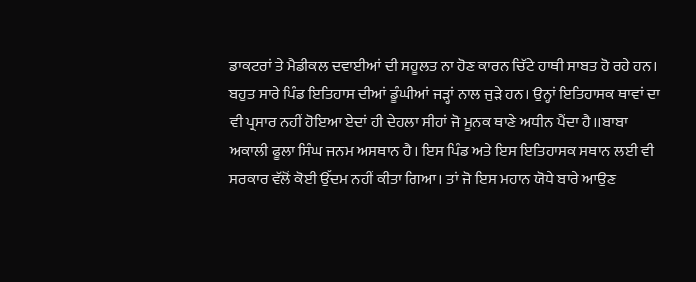ਡਾਕਟਰਾਂ ਤੇ ਮੈਡੀਕਲ ਦਵਾਈਆਂ ਦੀ ਸਹੂਲਤ ਨਾ ਹੋਣ ਕਾਰਨ ਚਿੱਟੇ ਹਾਥੀ ਸਾਬਤ ਹੋ ਰਹੇ ਹਨ। ਬਹੁਤ ਸਾਰੇ ਪਿੰਡ ਇਤਿਹਾਸ ਦੀਆਂ ਡੂੰਘੀਆਂ ਜੜ੍ਹਾਂ ਨਾਲ ਜੁੜੇ ਹਨ। ਉਨ੍ਹਾਂ ਇਤਿਹਾਸਕ ਥਾਵਾਂ ਦਾ ਵੀ ਪ੍ਰਸਾਰ ਨਹੀਂ ਹੋਇਆ ਏਦਾਂ ਹੀ ਦੇਹਲਾ ਸੀਹਾਂ ਜੋ ਮੂਨਕ ਥਾਣੇ ਅਧੀਨ ਪੈਂਦਾ ਹੈ।।ਬਾਬਾ ਅਕਾਲੀ ਫੂਲਾ ਸਿੰਘ ਜਨਮ ਅਸਥਾਨ ਹੈ। ਇਸ ਪਿੰਡ ਅਤੇ ਇਸ ਇਤਿਹਾਸਕ ਸਥਾਨ ਲਈ ਵੀ ਸਰਕਾਰ ਵੱਲੋਂ ਕੋਈ ਉੱਦਮ ਨਹੀਂ ਕੀਤਾ ਗਿਆ। ਤਾਂ ਜੋ ਇਸ ਮਹਾਨ ਯੋਧੇ ਬਾਰੇ ਆਉਣ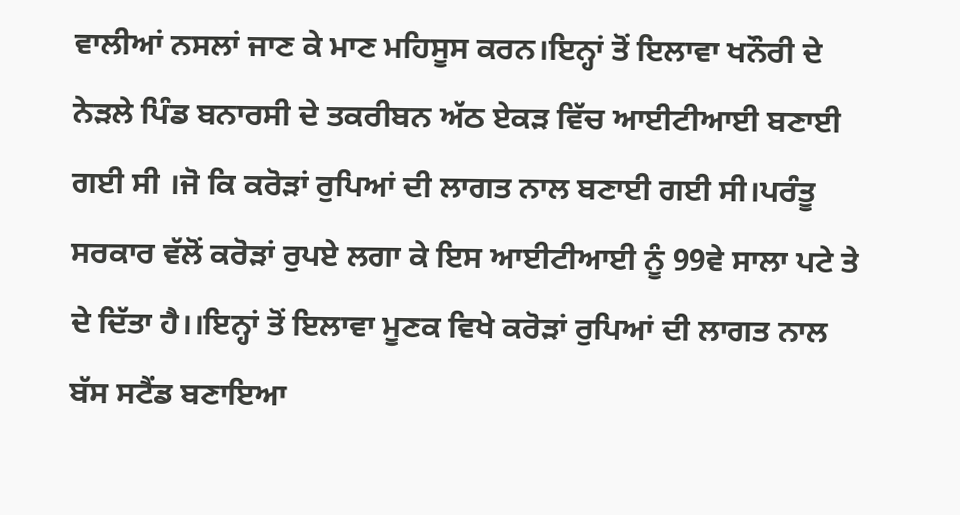ਵਾਲੀਆਂ ਨਸਲਾਂ ਜਾਣ ਕੇ ਮਾਣ ਮਹਿਸੂਸ ਕਰਨ।ਇਨ੍ਹਾਂ ਤੋਂ ਇਲਾਵਾ ਖਨੌਰੀ ਦੇ ਨੇੜਲੇ ਪਿੰਡ ਬਨਾਰਸੀ ਦੇ ਤਕਰੀਬਨ ਅੱਠ ਏਕੜ ਵਿੱਚ ਆਈਟੀਆਈ ਬਣਾਈ ਗਈ ਸੀ ।ਜੋ ਕਿ ਕਰੋੜਾਂ ਰੁਪਿਆਂ ਦੀ ਲਾਗਤ ਨਾਲ ਬਣਾਈ ਗਈ ਸੀ।ਪਰੰਤੂ ਸਰਕਾਰ ਵੱਲੋਂ ਕਰੋੜਾਂ ਰੁਪਏ ਲਗਾ ਕੇ ਇਸ ਆਈਟੀਆਈ ਨੂੰ 99ਵੇ ਸਾਲਾ ਪਟੇ ਤੇ ਦੇ ਦਿੱਤਾ ਹੈ।।ਇਨ੍ਹਾਂ ਤੋਂ ਇਲਾਵਾ ਮੂਣਕ ਵਿਖੇ ਕਰੋੜਾਂ ਰੁਪਿਆਂ ਦੀ ਲਾਗਤ ਨਾਲ ਬੱਸ ਸਟੈਂਡ ਬਣਾਇਆ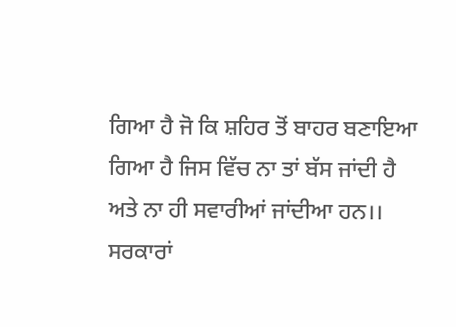ਗਿਆ ਹੈ ਜੋ ਕਿ ਸ਼ਹਿਰ ਤੋਂ ਬਾਹਰ ਬਣਾਇਆ ਗਿਆ ਹੈ ਜਿਸ ਵਿੱਚ ਨਾ ਤਾਂ ਬੱਸ ਜਾਂਦੀ ਹੈ ਅਤੇ ਨਾ ਹੀ ਸਵਾਰੀਆਂ ਜਾਂਦੀਆ ਹਨ।। ਸਰਕਾਰਾਂ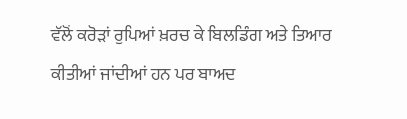ਵੱਲੋਂ ਕਰੋੜਾਂ ਰੁਪਿਆਂ ਖ਼ਰਚ ਕੇ ਬਿਲਡਿੰਗ ਅਤੇ ਤਿਆਰ ਕੀਤੀਆਂ ਜਾਂਦੀਆਂ ਹਨ ਪਰ ਬਾਅਦ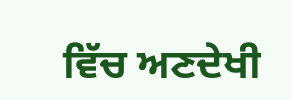ਵਿੱਚ ਅਣਦੇਖੀ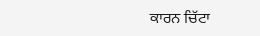ਕਾਰਨ ਚਿੱਟਾ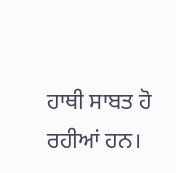ਹਾਥੀ ਸਾਬਤ ਹੋ ਰਹੀਆਂ ਹਨ।